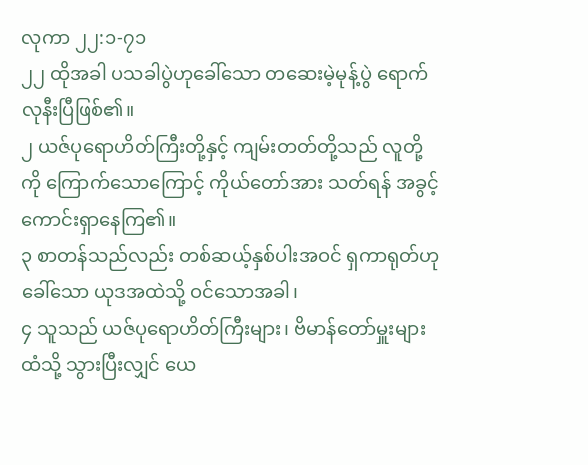လုကာ ၂၂:၁-၇၁
၂၂ ထိုအခါ ပသခါပွဲဟုခေါ်သော တဆေးမဲ့မုန့်ပွဲ ရောက်လုနီးပြီဖြစ်၏။
၂ ယဇ်ပုရောဟိတ်ကြီးတို့နှင့် ကျမ်းတတ်တို့သည် လူတို့ကို ကြောက်သောကြောင့် ကိုယ်တော်အား သတ်ရန် အခွင့်ကောင်းရှာနေကြ၏။
၃ စာတန်သည်လည်း တစ်ဆယ့်နှစ်ပါးအဝင် ရှကာရုတ်ဟုခေါ်သော ယုဒအထဲသို့ ဝင်သောအခါ၊
၄ သူသည် ယဇ်ပုရောဟိတ်ကြီးများ၊ ဗိမာန်တော်မှူးများထံသို့ သွားပြီးလျှင် ယေ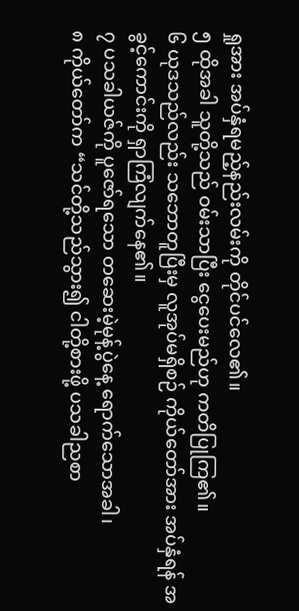ရှုအား အပ်နှံရမည့်နည်းလမ်းကို တိုင်ပင်လေ၏။
၅ ထိုအခါ သူတို့သည် ဝမ်းသာပြီး ငွေပေးမည်ဟု ကတိပြုကြ၏။
၆ ယုဒသည်လည်း သဘောတူပြီးမှ လူအုပ်မရှိစဉ် ကိုယ်တော်အား အပ်နှံရန် အခွင့်ကောင်းကို ရှာကြံလျက်နေ၏။
၇ ပသခါယဇ်ကို ပူဇော်ရသော တဆေးမဲ့မုန့်ပွဲနေ့ ရောက်သောအခါ၊
၈ ကိုယ်တော်က “သင်တို့သည်သွား၍ ငါတို့စားဖို့ ပသခါညစာ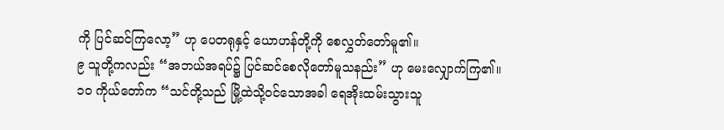ကို ပြင်ဆင်ကြလော့” ဟု ပေတရုနှင့် ယောဟန်တို့ကို စေလွှတ်တော်မူ၏။
၉ သူတို့ကလည်း “အဘယ်အရပ်၌ ပြင်ဆင်စေလိုတော်မူသနည်း” ဟု မေးလျှောက်ကြ၏။
၁၀ ကိုယ်တော်က “သင်တို့သည် မြို့ထဲသို့ဝင်သောအခါ ရေအိုးထမ်းသွားသူ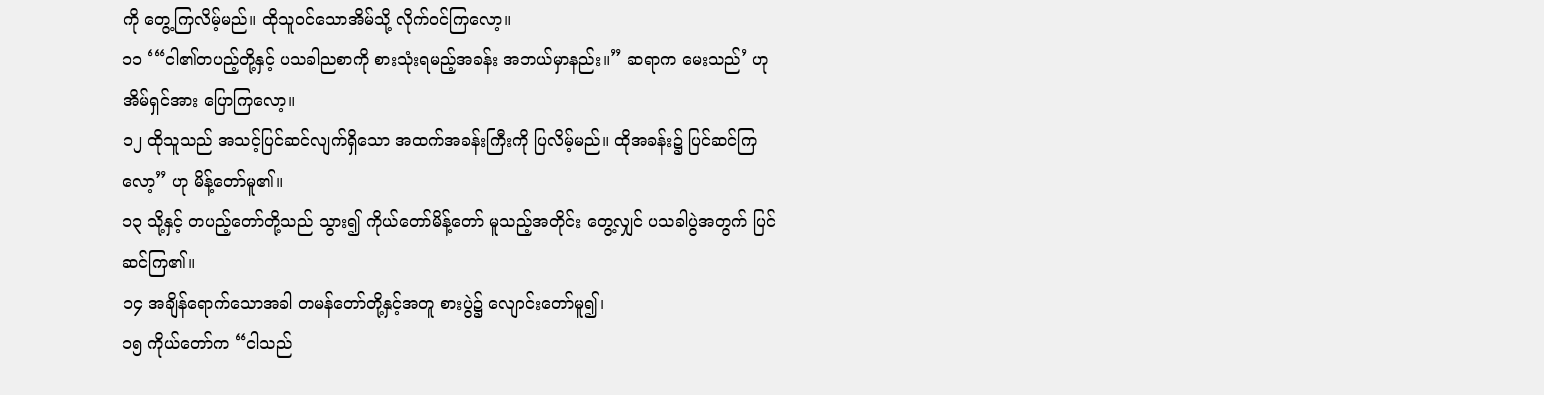ကို တွေ့ကြလိမ့်မည်။ ထိုသူဝင်သောအိမ်သို့ လိုက်ဝင်ကြလော့။
၁၁ ‘“ငါ၏တပည့်တို့နှင့် ပသခါညစာကို စားသုံးရမည့်အခန်း အဘယ်မှာနည်း။” ဆရာက မေးသည်’ ဟု အိမ်ရှင်အား ပြောကြလော့။
၁၂ ထိုသူသည် အသင့်ပြင်ဆင်လျက်ရှိသော အထက်အခန်းကြီးကို ပြလိမ့်မည်။ ထိုအခန်း၌ ပြင်ဆင်ကြလော့” ဟု မိန့်တော်မူ၏။
၁၃ သို့နှင့် တပည့်တော်တို့သည် သွား၍ ကိုယ်တော်မိန့်တော် မူသည့်အတိုင်း တွေ့လျှင် ပသခါပွဲအတွက် ပြင်ဆင်ကြ၏။
၁၄ အချိန်ရောက်သောအခါ တမန်တော်တို့နှင့်အတူ စားပွဲ၌ လျောင်းတော်မူ၍၊
၁၅ ကိုယ်တော်က “ငါသည်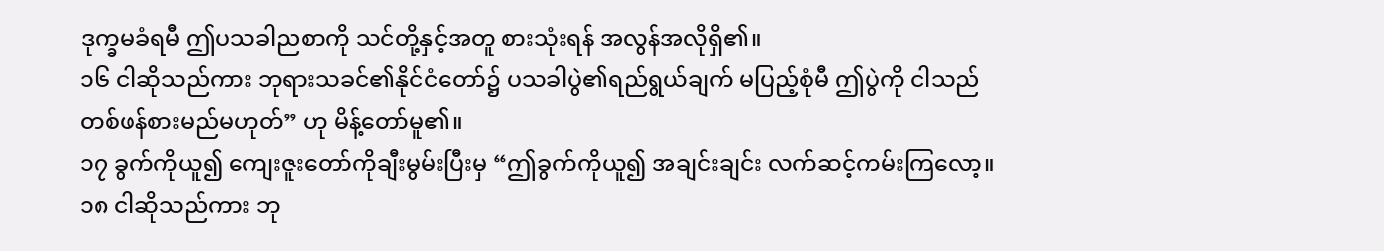ဒုက္ခမခံရမီ ဤပသခါညစာကို သင်တို့နှင့်အတူ စားသုံးရန် အလွန်အလိုရှိ၏။
၁၆ ငါဆိုသည်ကား ဘုရားသခင်၏နိုင်ငံတော်၌ ပသခါပွဲ၏ရည်ရွယ်ချက် မပြည့်စုံမီ ဤပွဲကို ငါသည် တစ်ဖန်စားမည်မဟုတ်” ဟု မိန့်တော်မူ၏။
၁၇ ခွက်ကိုယူ၍ ကျေးဇူးတော်ကိုချီးမွမ်းပြီးမှ “ဤခွက်ကိုယူ၍ အချင်းချင်း လက်ဆင့်ကမ်းကြလော့။
၁၈ ငါဆိုသည်ကား ဘု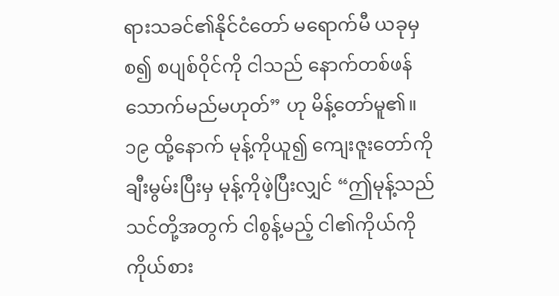ရားသခင်၏နိုင်ငံတော် မရောက်မီ ယခုမှစ၍ စပျစ်ဝိုင်ကို ငါသည် နောက်တစ်ဖန် သောက်မည်မဟုတ်” ဟု မိန့်တော်မူ၏။
၁၉ ထို့နောက် မုန့်ကိုယူ၍ ကျေးဇူးတော်ကိုချီးမွမ်းပြီးမှ မုန့်ကိုဖဲ့ပြီးလျှင် “ဤမုန့်သည် သင်တို့အတွက် ငါစွန့်မည့် ငါ၏ကိုယ်ကို ကိုယ်စား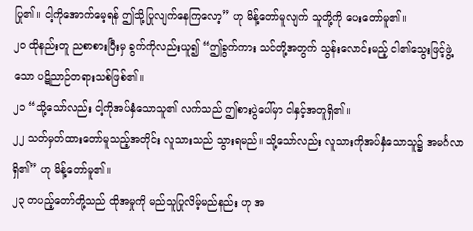ပြု၏။ ငါ့ကိုအောက်မေ့ရန် ဤသို့ပြုလျက်နေကြလော့” ဟု မိန့်တော်မူလျက် သူတို့ကို ပေးတော်မူ၏။
၂၀ ထိုနည်းတူ ညစာစားပြီးမှ ခွက်ကိုလည်းယူ၍ “ဤခွက်ကား သင်တို့အတွက် သွန်းလောင်းမည့် ငါ၏သွေးဖြင့်ဖွဲ့သော ပဋိညာဉ်တရားသစ်ဖြစ်၏။
၂၁ “သို့သော်လည်း ငါ့ကိုအပ်နှံသောသူ၏ လက်သည် ဤစားပွဲပေါ်မှာ ငါနှင့်အတူရှိ၏။
၂၂ သတ်မှတ်ထားတော်မူသည့်အတိုင်း လူသားသည် သွားရမည်။ သို့သော်လည်း လူသားကိုအပ်နှံသောသူ၌ အမင်္ဂလာရှိ၏” ဟု မိန့်တော်မူ၏။
၂၃ တပည့်တော်တို့သည် ထိုအမှုကို မည်သူပြုလိမ့်မည်နည်း ဟု အ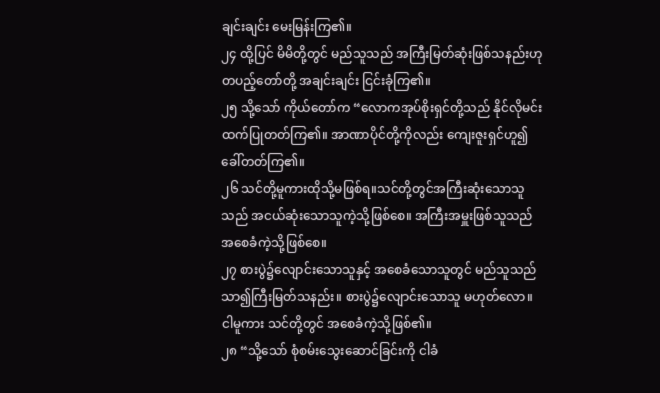ချင်းချင်း မေးမြန်းကြ၏။
၂၄ ထို့ပြင် မိမိတို့တွင် မည်သူသည် အကြီးမြတ်ဆုံးဖြစ်သနည်းဟု တပည့်တော်တို့ အချင်းချင်း ငြင်းခုံကြ၏။
၂၅ သို့သော် ကိုယ်တော်က “လောကအုပ်စိုးရှင်တို့သည် နိုင်လိုမင်းထက်ပြုတတ်ကြ၏။ အာဏာပိုင်တို့ကိုလည်း ကျေးဇူးရှင်ဟူ၍ခေါ်တတ်ကြ၏။
၂၆ သင်တို့မူကားထိုသို့မဖြစ်ရ။သင်တို့တွင်အကြီးဆုံးသောသူသည် အငယ်ဆုံးသောသူကဲ့သို့ဖြစ်စေ။ အကြီးအမှူးဖြစ်သူသည် အစေခံကဲ့သို့ဖြစ်စေ။
၂၇ စားပွဲ၌လျောင်းသောသူနှင့် အစေခံသောသူတွင် မည်သူသည် သာ၍ကြီးမြတ်သနည်း။ စားပွဲ၌လျောင်းသောသူ မဟုတ်လော။ ငါမူကား သင်တို့တွင် အစေခံကဲ့သို့ဖြစ်၏။
၂၈ “သို့သော် စုံစမ်းသွေးဆောင်ခြင်းကို ငါခံ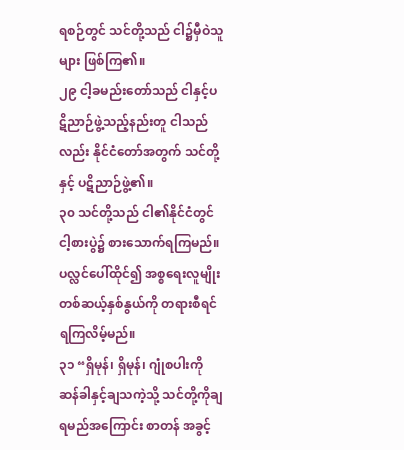ရစဉ်တွင် သင်တို့သည် ငါ၌မှီဝဲသူများ ဖြစ်ကြ၏။
၂၉ ငါ့ခမည်းတော်သည် ငါနှင့်ပဋိညာဉ်ဖွဲ့သည့်နည်းတူ ငါသည်လည်း နိုင်ငံတော်အတွက် သင်တို့နှင့် ပဋိညာဉ်ဖွဲ့၏။
၃၀ သင်တို့သည် ငါ၏နိုင်ငံတွင် ငါ့စားပွဲ၌ စားသောက်ရကြမည်။ ပလ္လင်ပေါ်ထိုင်၍ အစ္စရေးလူမျိုး တစ်ဆယ့်နှစ်နွယ်ကို တရားစီရင်ရကြလိမ့်မည်။
၃၁ “ရှိမုန်၊ ရှိမုန်၊ ဂျုံစပါးကို ဆန်ခါနှင့်ချသကဲ့သို့ သင်တို့ကိုချရမည်အကြောင်း စာတန် အခွင့်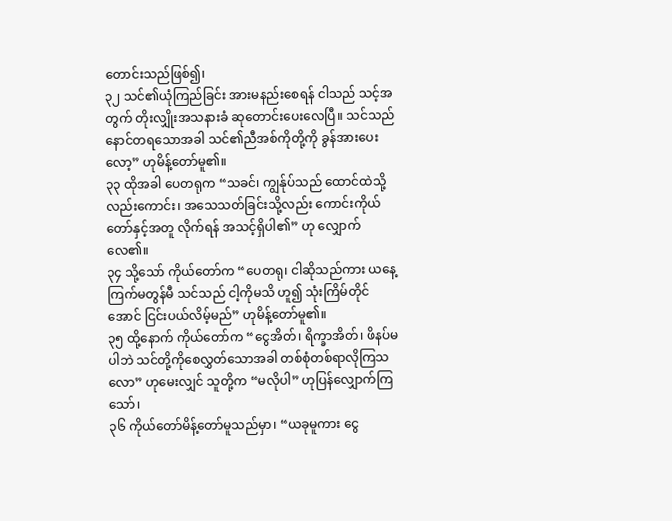တောင်းသည်ဖြစ်၍၊
၃၂ သင်၏ယုံကြည်ခြင်း အားမနည်းစေရန် ငါသည် သင့်အတွက် တိုးလျှိုးအသနားခံ ဆုတောင်းပေးလေပြီ။ သင်သည် နောင်တရသောအခါ သင်၏ညီအစ်ကိုတို့ကို ခွန်အားပေးလော့” ဟုမိန့်တော်မူ၏။
၃၃ ထိုအခါ ပေတရုက “သခင်၊ ကျွန်ုပ်သည် ထောင်ထဲသို့လည်းကောင်း၊ အသေသတ်ခြင်းသို့လည်း ကောင်းကိုယ်တော်နှင့်အတူ လိုက်ရန် အသင့်ရှိပါ၏” ဟု လျှောက်လေ၏။
၃၄ သို့သော် ကိုယ်တော်က “ပေတရု၊ ငါဆိုသည်ကား ယနေ့ ကြက်မတွန်မီ သင်သည် ငါ့ကိုမသိ ဟူ၍ သုံးကြိမ်တိုင်အောင် ငြင်းပယ်လိမ့်မည်” ဟုမိန့်တော်မူ၏။
၃၅ ထို့နောက် ကိုယ်တော်က “ငွေအိတ်၊ ရိက္ခာအိတ်၊ ဖိနပ်မပါဘဲ သင်တို့ကိုစေလွှတ်သောအခါ တစ်စုံတစ်ရာလိုကြသလော” ဟုမေးလျှင် သူတို့က “မလိုပါ” ဟုပြန်လျှောက်ကြသော်၊
၃၆ ကိုယ်တော်မိန့်တော်မူသည်မှာ၊ “ယခုမူကား ငွေ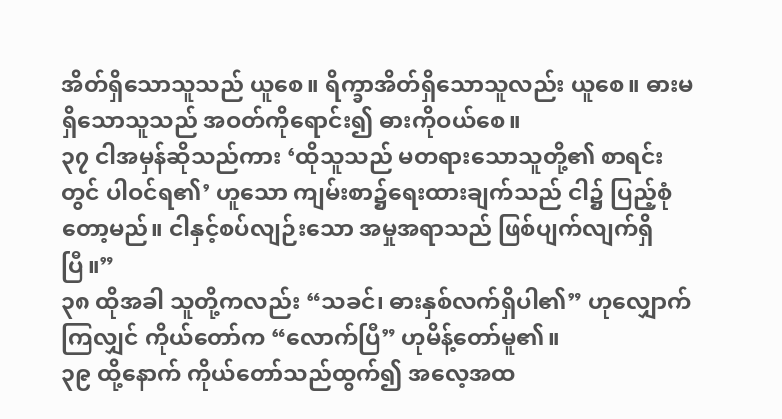အိတ်ရှိသောသူသည် ယူစေ။ ရိက္ခာအိတ်ရှိသောသူလည်း ယူစေ။ ဓားမရှိသောသူသည် အဝတ်ကိုရောင်း၍ ဓားကိုဝယ်စေ။
၃၇ ငါအမှန်ဆိုသည်ကား ‘ထိုသူသည် မတရားသောသူတို့၏ စာရင်းတွင် ပါဝင်ရ၏’ ဟူသော ကျမ်းစာ၌ရေးထားချက်သည် ငါ၌ ပြည့်စုံတော့မည်။ ငါနှင့်စပ်လျဉ်းသော အမှုအရာသည် ဖြစ်ပျက်လျက်ရှိပြီ။”
၃၈ ထိုအခါ သူတို့ကလည်း “သခင်၊ ဓားနှစ်လက်ရှိပါ၏” ဟုလျှောက်ကြလျှင် ကိုယ်တော်က “လောက်ပြီ” ဟုမိန့်တော်မူ၏။
၃၉ ထို့နောက် ကိုယ်တော်သည်ထွက်၍ အလေ့အထ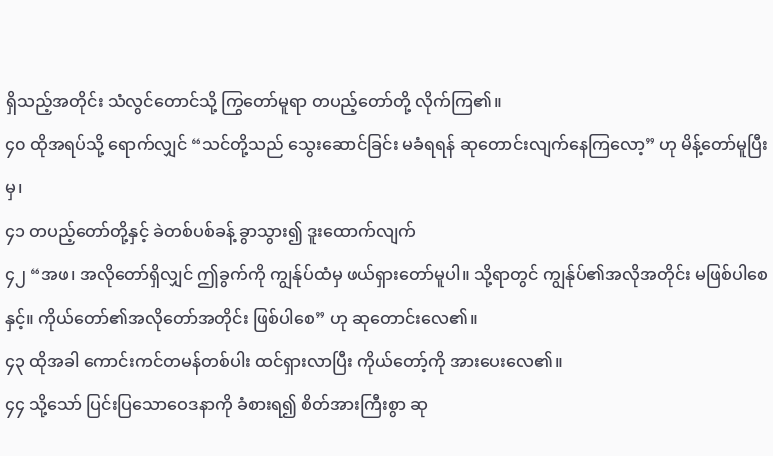ရှိသည့်အတိုင်း သံလွင်တောင်သို့ ကြွတော်မူရာ တပည့်တော်တို့ လိုက်ကြ၏။
၄၀ ထိုအရပ်သို့ ရောက်လျှင် “သင်တို့သည် သွေးဆောင်ခြင်း မခံရရန် ဆုတောင်းလျက်နေကြလော့” ဟု မိန့်တော်မူပြီးမှ၊
၄၁ တပည့်တော်တို့နှင့် ခဲတစ်ပစ်ခန့် ခွာသွား၍ ဒူးထောက်လျက်
၄၂ “အဖ၊ အလိုတော်ရှိလျှင် ဤခွက်ကို ကျွန်ုပ်ထံမှ ဖယ်ရှားတော်မူပါ။ သို့ရာတွင် ကျွန်ုပ်၏အလိုအတိုင်း မဖြစ်ပါစေနှင့်။ ကိုယ်တော်၏အလိုတော်အတိုင်း ဖြစ်ပါစေ” ဟု ဆုတောင်းလေ၏။
၄၃ ထိုအခါ ကောင်းကင်တမန်တစ်ပါး ထင်ရှားလာပြီး ကိုယ်တော့်ကို အားပေးလေ၏။
၄၄ သို့သော် ပြင်းပြသောဝေဒနာကို ခံစားရ၍ စိတ်အားကြီးစွာ ဆု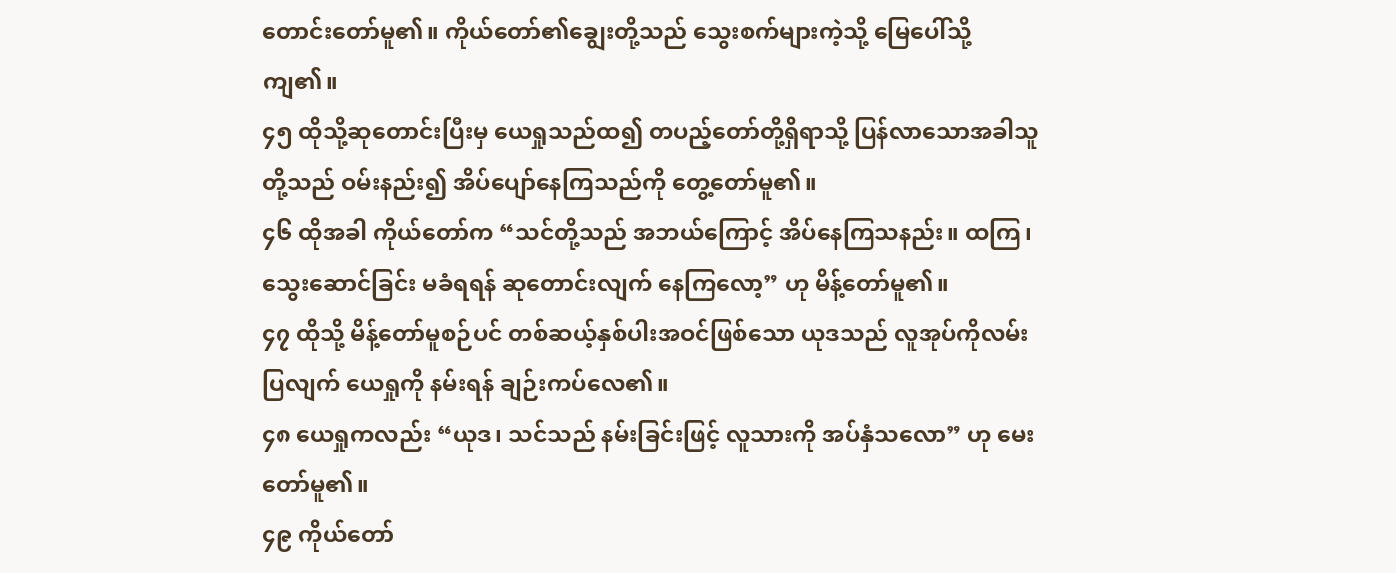တောင်းတော်မူ၏။ ကိုယ်တော်၏ချွေးတို့သည် သွေးစက်များကဲ့သို့ မြေပေါ်သို့ကျ၏။
၄၅ ထိုသို့ဆုတောင်းပြီးမှ ယေရှုသည်ထ၍ တပည့်တော်တို့ရှိရာသို့ ပြန်လာသောအခါသူတို့သည် ဝမ်းနည်း၍ အိပ်ပျော်နေကြသည်ကို တွေ့တော်မူ၏။
၄၆ ထိုအခါ ကိုယ်တော်က “သင်တို့သည် အဘယ်ကြောင့် အိပ်နေကြသနည်း။ ထကြ၊ သွေးဆောင်ခြင်း မခံရရန် ဆုတောင်းလျက် နေကြလော့” ဟု မိန့်တော်မူ၏။
၄၇ ထိုသို့ မိန့်တော်မူစဉ်ပင် တစ်ဆယ့်နှစ်ပါးအဝင်ဖြစ်သော ယုဒသည် လူအုပ်ကိုလမ်းပြလျက် ယေရှုကို နမ်းရန် ချဉ်းကပ်လေ၏။
၄၈ ယေရှုကလည်း “ယုဒ၊ သင်သည် နမ်းခြင်းဖြင့် လူသားကို အပ်နှံသလော” ဟု မေးတော်မူ၏။
၄၉ ကိုယ်တော်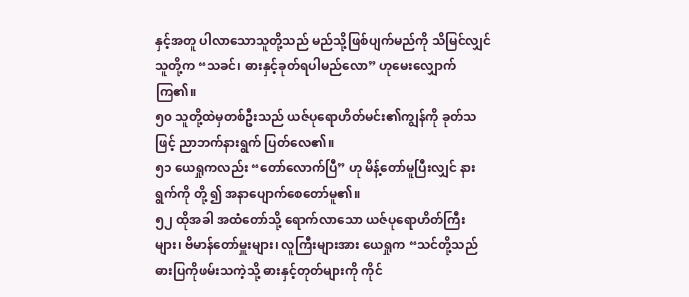နှင့်အတူ ပါလာသောသူတို့သည် မည်သို့ဖြစ်ပျက်မည်ကို သိမြင်လျှင် သူတို့က “သခင်၊ ဓားနှင့်ခုတ်ရပါမည်လော” ဟုမေးလျှောက်ကြ၏။
၅၀ သူတို့ထဲမှတစ်ဦးသည် ယဇ်ပုရောဟိတ်မင်း၏ကျွန်ကို ခုတ်သဖြင့် ညာဘက်နားရွက် ပြတ်လေ၏။
၅၁ ယေရှုကလည်း “တော်လောက်ပြီ” ဟု မိန့်တော်မူပြီးလျှင် နားရွက်ကို တို့ ၍ အနာပျောက်စေတော်မူ၏။
၅၂ ထိုအခါ အထံတော်သို့ ရောက်လာသော ယဇ်ပုရောဟိတ်ကြီးများ၊ ဗိမာန်တော်မှူးများ၊ လူကြီးများအား ယေရှုက “သင်တို့သည် ဓားပြကိုဖမ်းသကဲ့သို့ ဓားနှင့်တုတ်များကို ကိုင်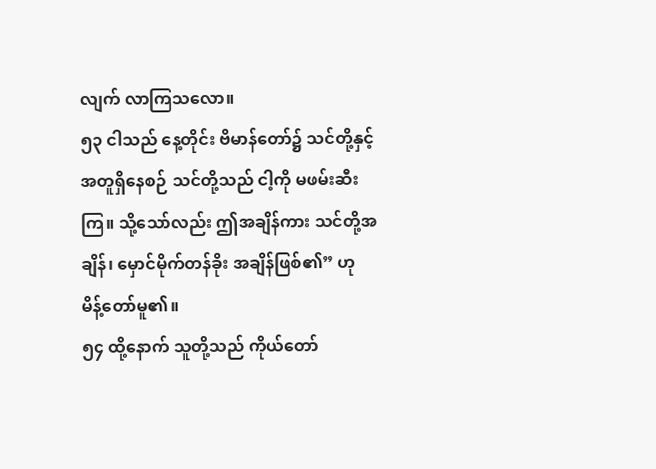လျက် လာကြသလော။
၅၃ ငါသည် နေ့တိုင်း ဗိမာန်တော်၌ သင်တို့နှင့်အတူရှိနေစဉ် သင်တို့သည် ငါ့ကို မဖမ်းဆီးကြ။ သို့သော်လည်း ဤအချိန်ကား သင်တို့အချိန်၊ မှောင်မိုက်တန်ခိုး အချိန်ဖြစ်၏” ဟု မိန့်တော်မူ၏။
၅၄ ထို့နောက် သူတို့သည် ကိုယ်တော်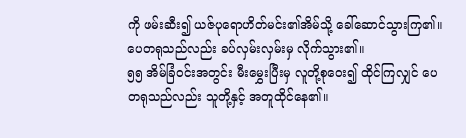ကို ဖမ်းဆီး၍ ယဇ်ပုရောဟိတ်မင်း၏အိမ်သို့ ခေါ်ဆောင်သွားကြ၏။ ပေတရုသည်လည်း ခပ်လှမ်းလှမ်းမှ လိုက်သွား၏။
၅၅ အိမ်ခြံဝင်းအတွင်း မီးမွှေးပြီးမှ လူတို့စုဝေး၍ ထိုင်ကြလျှင် ပေတရုသည်လည်း သူတို့နှင့် အတူထိုင်နေ၏။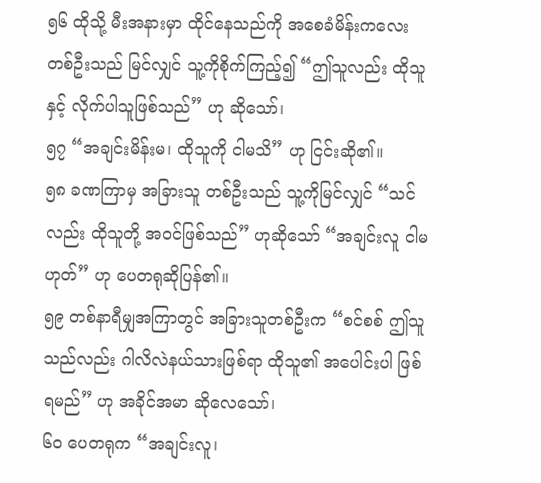၅၆ ထိုသို့ မီးအနားမှာ ထိုင်နေသည်ကို အစေခံမိန်းကလေးတစ်ဦးသည် မြင်လျှင် သူ့ကိုစိုက်ကြည့်၍ “ဤသူလည်း ထိုသူနှင့် လိုက်ပါသူဖြစ်သည်” ဟု ဆိုသော်၊
၅၇ “အချင်းမိန်းမ၊ ထိုသူကို ငါမသိ” ဟု ငြင်းဆို၏။
၅၈ ခဏကြာမှ အခြားသူ တစ်ဦးသည် သူ့ကိုမြင်လျှင် “သင်လည်း ထိုသူတို့ အဝင်ဖြစ်သည်” ဟုဆိုသော် “အချင်းလူ ငါမဟုတ်” ဟု ပေတရုဆိုပြန်၏။
၅၉ တစ်နာရီမျှအကြာတွင် အခြားသူတစ်ဦးက “စင်စစ် ဤသူသည်လည်း ဂါလိလဲနယ်သားဖြစ်ရာ ထိုသူ၏ အပေါင်းပါ ဖြစ်ရမည်” ဟု အခိုင်အမာ ဆိုလေသော်၊
၆၀ ပေတရုက “အချင်းလူ၊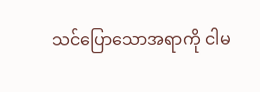သင်ပြောသောအရာကို ငါမ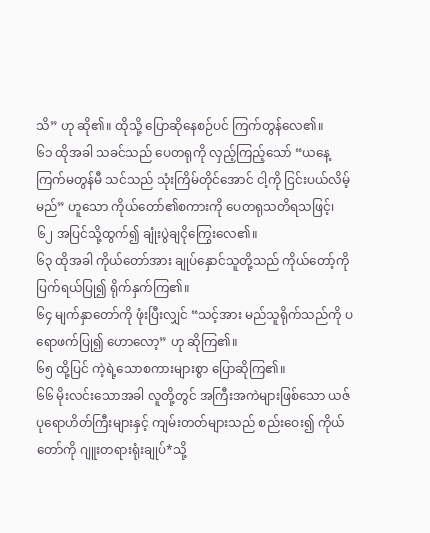သိ” ဟု ဆို၏။ ထိုသို့ ပြောဆိုနေစဉ်ပင် ကြက်တွန်လေ၏။
၆၁ ထိုအခါ သခင်သည် ပေတရုကို လှည့်ကြည့်သော် “ယနေ့ ကြက်မတွန်မီ သင်သည် သုံးကြိမ်တိုင်အောင် ငါ့ကို ငြင်းပယ်လိမ့်မည်” ဟူသော ကိုယ်တော်၏စကားကို ပေတရုသတိရသဖြင့်၊
၆၂ အပြင်သို့ထွက်၍ ချုံးပွဲချငိုကြွေးလေ၏။
၆၃ ထိုအခါ ကိုယ်တော်အား ချုပ်နှောင်သူတို့သည် ကိုယ်တော့်ကို ပြက်ရယ်ပြု၍ ရိုက်နှက်ကြ၏။
၆၄ မျက်နှာတော်ကို ဖုံးပြီးလျှင် “သင့်အား မည်သူရိုက်သည်ကို ပရောဖက်ပြု၍ ဟောလော့” ဟု ဆိုကြ၏။
၆၅ ထို့ပြင် ကဲ့ရဲ့သောစကားများစွာ ပြောဆိုကြ၏။
၆၆ မိုးလင်းသောအခါ လူတို့တွင် အကြီးအကဲများဖြစ်သော ယဇ်ပုရောဟိတ်ကြီးများနှင့် ကျမ်းတတ်များသည် စည်းဝေး၍ ကိုယ်တော်ကို ဂျူးတရားရုံးချုပ်*သို့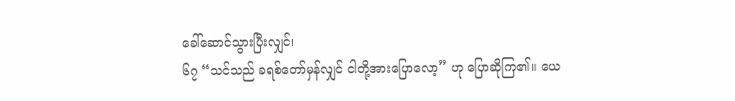ခေါ်ဆောင်သွားပြီးလျှင်၊
၆၇ “သင်သည် ခရစ်တော်မှန်လျှင် ငါတို့အားပြောလော့” ဟု ပြောဆိုကြ၏။ ယေ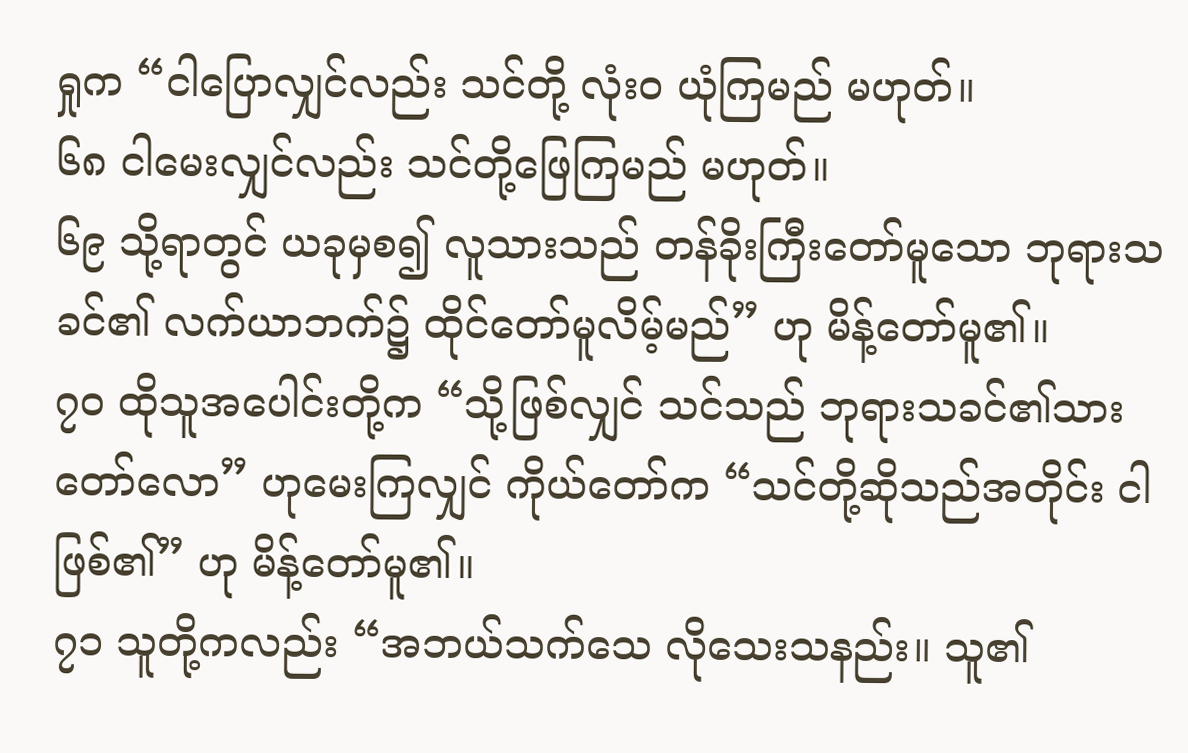ရှုက “ငါပြောလျှင်လည်း သင်တို့ လုံးဝ ယုံကြမည် မဟုတ်။
၆၈ ငါမေးလျှင်လည်း သင်တို့ဖြေကြမည် မဟုတ်။
၆၉ သို့ရာတွင် ယခုမှစ၍ လူသားသည် တန်ခိုးကြီးတော်မူသော ဘုရားသခင်၏ လက်ယာဘက်၌ ထိုင်တော်မူလိမ့်မည်” ဟု မိန့်တော်မူ၏။
၇၀ ထိုသူအပေါင်းတို့က “သို့ဖြစ်လျှင် သင်သည် ဘုရားသခင်၏သားတော်လော” ဟုမေးကြလျှင် ကိုယ်တော်က “သင်တို့ဆိုသည်အတိုင်း ငါဖြစ်၏” ဟု မိန့်တော်မူ၏။
၇၁ သူတို့ကလည်း “အဘယ်သက်သေ လိုသေးသနည်း။ သူ၏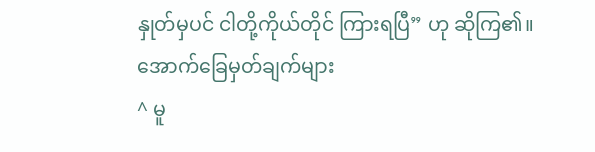နှုတ်မှပင် ငါတို့ကိုယ်တိုင် ကြားရပြီ” ဟု ဆိုကြ၏။
အောက်ခြေမှတ်ချက်များ
^ မူ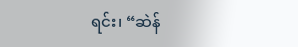ရင်း၊ “ဆဲန်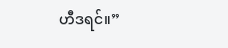ဟီဒရင်။”